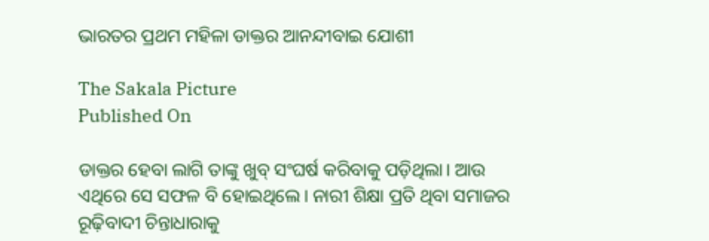ଭାରତର ପ୍ରଥମ ମହିଳା ଡାକ୍ତର ଆନନ୍ଦୀବାଇ ଯୋଶୀ

The Sakala Picture
Published On

ଡାକ୍ତର ହେବା ଲାଗି ତାଙ୍କୁ ଖୁବ୍ ସଂଘର୍ଷ କରିବାକୁ ପଡ଼ିଥିଲା। ଆଉ ଏଥିରେ ସେ ସଫଳ ବି ହୋଇଥିଲେ। ନାରୀ ଶିକ୍ଷା ପ୍ରତି ଥିବା ସମାଜର ରୂଢ଼ିବାଦୀ ଚିନ୍ତାଧାରାକୁ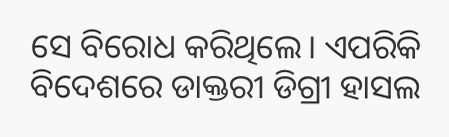ସେ ବିରୋଧ କରିଥିଲେ। ଏପରିକି ବିଦେଶରେ ଡାକ୍ତରୀ ଡିଗ୍ରୀ ହାସଲ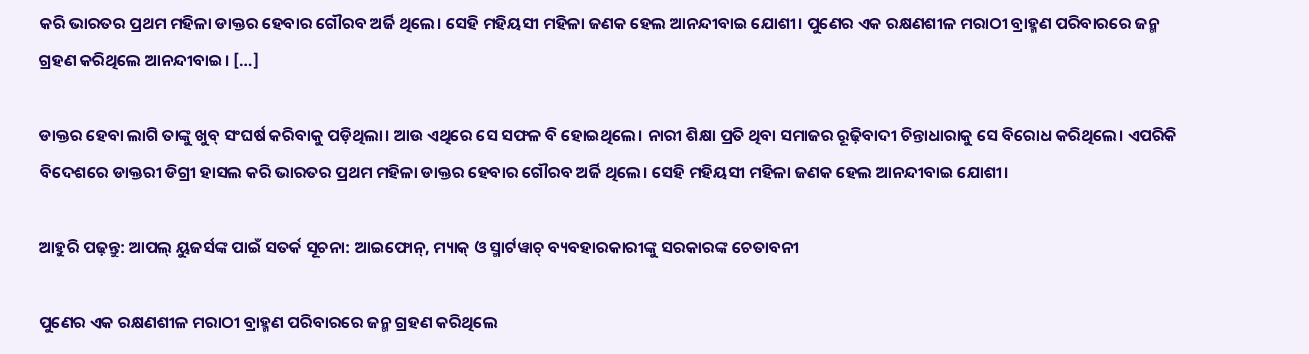କରି ଭାରତର ପ୍ରଥମ ମହିଳା ଡାକ୍ତର ହେବାର ଗୌରବ ଅର୍ଜି ଥିଲେ। ସେହି ମହିୟସୀ ମହିଳା ଜଣକ ହେଲ ଆନନ୍ଦୀବାଇ ଯୋଶୀ। ପୁଣେର ଏକ ରକ୍ଷଣଶୀଳ ମରାଠୀ ବ୍ରାହ୍ମଣ ପରିବାରରେ ଜନ୍ମ ଗ୍ରହଣ କରିଥିଲେ ଆନନ୍ଦୀବାଇ। […]

ଡାକ୍ତର ହେବା ଲାଗି ତାଙ୍କୁ ଖୁବ୍ ସଂଘର୍ଷ କରିବାକୁ ପଡ଼ିଥିଲା। ଆଉ ଏଥିରେ ସେ ସଫଳ ବି ହୋଇଥିଲେ। ନାରୀ ଶିକ୍ଷା ପ୍ରତି ଥିବା ସମାଜର ରୂଢ଼ିବାଦୀ ଚିନ୍ତାଧାରାକୁ ସେ ବିରୋଧ କରିଥିଲେ। ଏପରିକି ବିଦେଶରେ ଡାକ୍ତରୀ ଡିଗ୍ରୀ ହାସଲ କରି ଭାରତର ପ୍ରଥମ ମହିଳା ଡାକ୍ତର ହେବାର ଗୌରବ ଅର୍ଜି ଥିଲେ। ସେହି ମହିୟସୀ ମହିଳା ଜଣକ ହେଲ ଆନନ୍ଦୀବାଇ ଯୋଶୀ।

ଆହୁରି ପଢ଼ନ୍ତୁ: ଆପଲ୍ ୟୁଜର୍ସଙ୍କ ପାଇଁ ସତର୍କ ସୂଚନା: ଆଇଫୋନ୍, ମ୍ୟାକ୍ ଓ ସ୍ମାର୍ଟୱାଚ୍ ବ୍ୟବହାରକାରୀଙ୍କୁ ସରକାରଙ୍କ ଚେତାବନୀ

ପୁଣେର ଏକ ରକ୍ଷଣଶୀଳ ମରାଠୀ ବ୍ରାହ୍ମଣ ପରିବାରରେ ଜନ୍ମ ଗ୍ରହଣ କରିଥିଲେ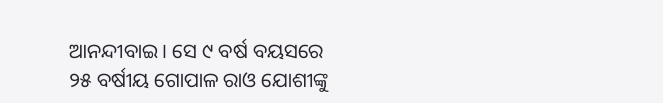ଆନନ୍ଦୀବାଇ। ସେ ୯ ବର୍ଷ ବୟସରେ ୨୫ ବର୍ଷୀୟ ଗୋପାଳ ରାଓ ଯୋଶୀଙ୍କୁ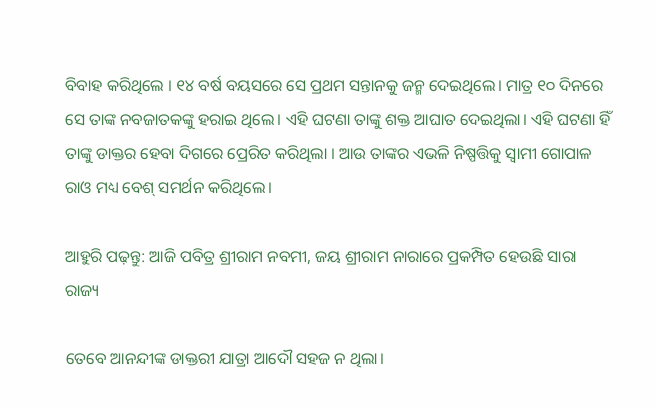ବିବାହ କରିଥିଲେ । ୧୪ ବର୍ଷ ବୟସରେ ସେ ପ୍ରଥମ ସନ୍ତାନକୁ ଜନ୍ମ ଦେଇଥିଲେ। ମାତ୍ର ୧୦ ଦିନରେ ସେ ତାଙ୍କ ନବଜାତକଙ୍କୁ ହରାଇ ଥିଲେ। ଏହି ଘଟଣା ତାଙ୍କୁ ଶକ୍ତ ଆଘାତ ଦେଇଥିଲା। ଏହି ଘଟଣା ହିଁ ତାଙ୍କୁ ଡାକ୍ତର ହେବା ଦିଗରେ ପ୍ରେରିତ କରିଥିଲା । ଆଉ ତାଙ୍କର ଏଭଳି ନିଷ୍ପତ୍ତିକୁ ସ୍ବାମୀ ଗୋପାଳ ରାଓ ମଧ୍ୟ ବେଶ୍ ସମର୍ଥନ କରିଥିଲେ।

ଆହୁରି ପଢ଼ନ୍ତୁ: ଆଜି ପବିତ୍ର ଶ୍ରୀରାମ ନବମୀ, ଜୟ ଶ୍ରୀରାମ ନାରାରେ ପ୍ରକମ୍ପିତ ହେଉଛି ସାରା ରାଜ୍ୟ

ତେବେ ଆନନ୍ଦୀଙ୍କ ଡାକ୍ତରୀ ଯାତ୍ରା ଆଦୌ ସହଜ ନ ଥିଲା।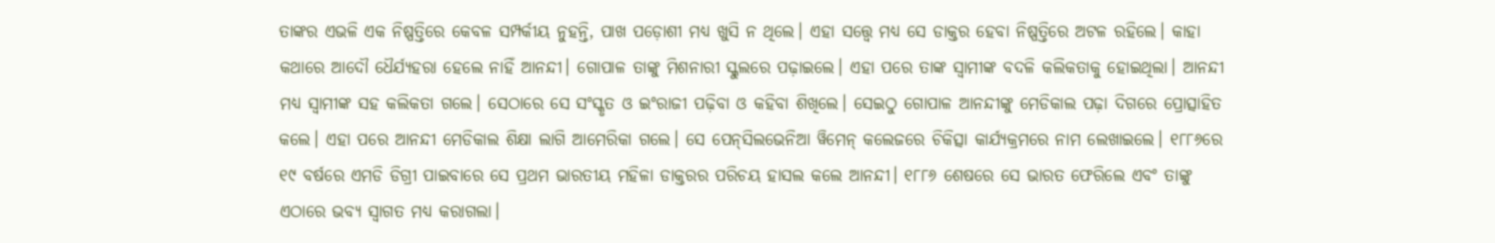ତାଙ୍କର ଏଭଳି ଏକ ନିଷ୍ପତ୍ତିରେ କେବଳ ସମ୍ପର୍କୀୟ ନୁହନ୍ତି, ପାଖ ପଡ଼ୋଶୀ ମଧ୍ୟ ଖୁସି ନ ଥିଲେ। ଏହା ସତ୍ତ୍ବେ ମଧ୍ୟ ସେ ଡାକ୍ତର ହେବା ନିଷ୍ପତ୍ତିରେ ଅଟଳ ରହିଲେ। କାହା କଥାରେ ଆଦୌ ଧୈର୍ଯ୍ୟହରା ହେଲେ ନାହିଁ ଆନନ୍ଦୀ। ଗୋପାଳ ତାଙ୍କୁ ମିଶନାରୀ ସ୍କୁଲରେ ପଢ଼ାଇଲେ। ଏହା ପରେ ତାଙ୍କ ସ୍ବାମୀଙ୍କ ବଦଳି କଲିକତାକୁ ହୋଇଥିଲା। ଆନନ୍ଦୀ ମଧ୍ୟ ସ୍ବାମୀଙ୍କ ସହ କଲିକତା ଗଲେ। ସେଠାରେ ସେ ସଂସ୍କୃତ ଓ ଇଂରାଜୀ ପଢ଼ିବା ଓ କହିବା ଶିଖିଲେ। ସେଇଠୁ ଗୋପାଳ ଆନନ୍ଦୀଙ୍କୁ ମେଡିକାଲ ପଢ଼ା ଦିଗରେ ପ୍ରୋତ୍ସାହିତ କଲେ। ଏହା ପରେ ଆନନ୍ଦୀ ମେଡିକାଲ ଶିକ୍ଷା ଲାଗି ଆମେରିକା ଗଲେ। ସେ ପେନ୍‌ସିଲଭେନିଆ ୱିମେନ୍ କଲେଜରେ ଚିକିତ୍ସା କାର୍ଯ୍ୟକ୍ରମରେ ନାମ ଲେଖାଇଲେ। ୧୮୮୬ରେ ୧୯ ବର୍ଷରେ ଏମଡି ଡିଗ୍ରୀ ପାଇବାରେ ସେ ପ୍ରଥମ ଭାରତୀୟ ମହିଳା ଡାକ୍ତରର ପରିଚୟ ହାସଲ କଲେ ଆନନ୍ଦୀ। ୧୮୮୬ ଶେଷରେ ସେ ଭାରତ ଫେରିଲେ ଏବଂ ତାଙ୍କୁ ଏଠାରେ ଭବ୍ୟ ସ୍ବାଗତ ମଧ୍ୟ କରାଗଲା।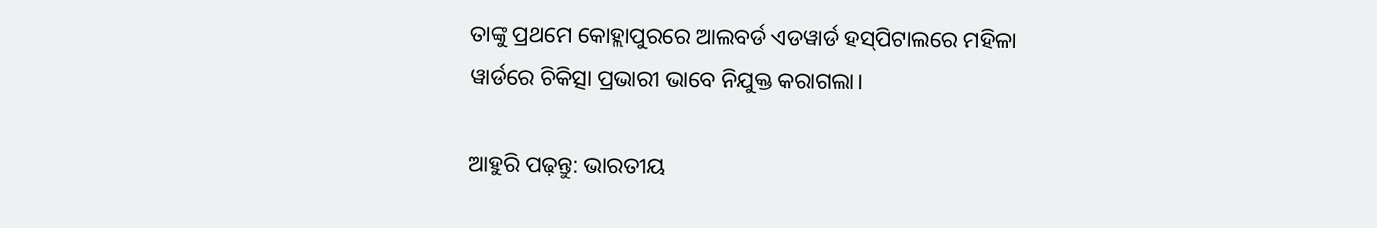ତାଙ୍କୁ ପ୍ରଥମେ କୋହ୍ଲାପୁରରେ ଆଲବର୍ଡ ଏଡୱାର୍ଡ ହସ୍‌ପିଟାଲରେ ମହିଳା ୱାର୍ଡରେ ଚିକିତ୍ସା ପ୍ରଭାରୀ ଭାବେ ନିଯୁକ୍ତ କରାଗଲା।

ଆହୁରି ପଢ଼ନ୍ତୁ: ଭାରତୀୟ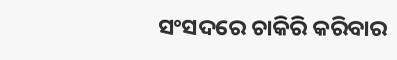ସଂସଦରେ ଚାକିରି କରିବାର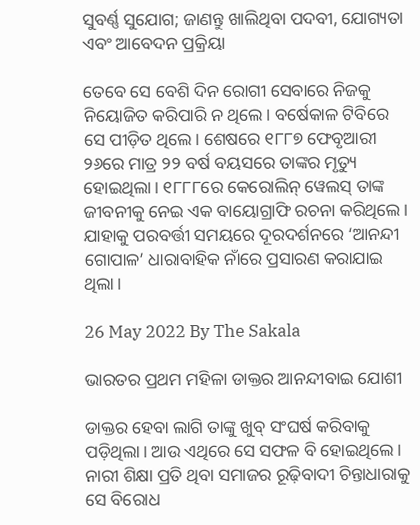ସୁବର୍ଣ୍ଣ ସୁଯୋଗ; ଜାଣନ୍ତୁ ଖାଲିଥିବା ପଦବୀ, ଯୋଗ୍ୟତା ଏବଂ ଆବେଦନ ପ୍ରକ୍ରିୟା

ତେବେ ସେ ବେଶି ଦିନ ରୋଗୀ ସେବାରେ ନିଜକୁ ନିୟୋଜିତ କରିପାରି ନ ଥିଲେ। ବର୍ଷେକାଳ ଟିବିରେ ସେ ପୀଡ଼ିତ ଥିଲେ। ଶେଷରେ ୧୮୮୭ ଫେବୃଆରୀ ୨୬ରେ ମାତ୍ର ୨୨ ବର୍ଷ ବୟସରେ ତାଙ୍କର ମୃତ୍ୟୁ ହୋଇଥିଲା। ୧୮୮୮ରେ କେରୋଲିନ୍ ୱେଲସ୍‌ ତାଙ୍କ ଜୀବନୀକୁ ନେଇ ଏକ ବାୟୋଗ୍ରାଫି ରଚନା କରିଥିଲେ। ଯାହାକୁ ପରବର୍ତ୍ତୀ ସମୟରେ ଦୂରଦର୍ଶନରେ ‘ଆନନ୍ଦୀ ଗୋପାଳ’ ଧାରାବାହିକ ନାଁରେ ପ୍ରସାରଣ କରାଯାଇ ଥିଲା।

26 May 2022 By The Sakala

ଭାରତର ପ୍ରଥମ ମହିଳା ଡାକ୍ତର ଆନନ୍ଦୀବାଇ ଯୋଶୀ

ଡାକ୍ତର ହେବା ଲାଗି ତାଙ୍କୁ ଖୁବ୍ ସଂଘର୍ଷ କରିବାକୁ ପଡ଼ିଥିଲା। ଆଉ ଏଥିରେ ସେ ସଫଳ ବି ହୋଇଥିଲେ। ନାରୀ ଶିକ୍ଷା ପ୍ରତି ଥିବା ସମାଜର ରୂଢ଼ିବାଦୀ ଚିନ୍ତାଧାରାକୁ ସେ ବିରୋଧ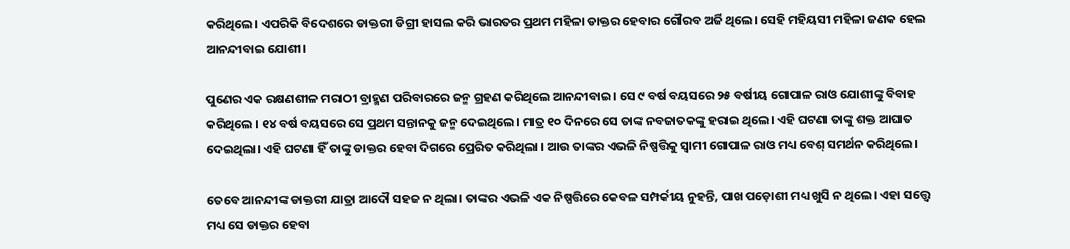କରିଥିଲେ। ଏପରିକି ବିଦେଶରେ ଡାକ୍ତରୀ ଡିଗ୍ରୀ ହାସଲ କରି ଭାରତର ପ୍ରଥମ ମହିଳା ଡାକ୍ତର ହେବାର ଗୌରବ ଅର୍ଜି ଥିଲେ। ସେହି ମହିୟସୀ ମହିଳା ଜଣକ ହେଲ ଆନନ୍ଦୀବାଇ ଯୋଶୀ।

ପୁଣେର ଏକ ରକ୍ଷଣଶୀଳ ମରାଠୀ ବ୍ରାହ୍ମଣ ପରିବାରରେ ଜନ୍ମ ଗ୍ରହଣ କରିଥିଲେ ଆନନ୍ଦୀବାଇ। ସେ ୯ ବର୍ଷ ବୟସରେ ୨୫ ବର୍ଷୀୟ ଗୋପାଳ ରାଓ ଯୋଶୀଙ୍କୁ ବିବାହ କରିଥିଲେ । ୧୪ ବର୍ଷ ବୟସରେ ସେ ପ୍ରଥମ ସନ୍ତାନକୁ ଜନ୍ମ ଦେଇଥିଲେ। ମାତ୍ର ୧୦ ଦିନରେ ସେ ତାଙ୍କ ନବଜାତକଙ୍କୁ ହରାଇ ଥିଲେ। ଏହି ଘଟଣା ତାଙ୍କୁ ଶକ୍ତ ଆଘାତ ଦେଇଥିଲା। ଏହି ଘଟଣା ହିଁ ତାଙ୍କୁ ଡାକ୍ତର ହେବା ଦିଗରେ ପ୍ରେରିତ କରିଥିଲା । ଆଉ ତାଙ୍କର ଏଭଳି ନିଷ୍ପତ୍ତିକୁ ସ୍ବାମୀ ଗୋପାଳ ରାଓ ମଧ୍ୟ ବେଶ୍ ସମର୍ଥନ କରିଥିଲେ।

ତେବେ ଆନନ୍ଦୀଙ୍କ ଡାକ୍ତରୀ ଯାତ୍ରା ଆଦୌ ସହଜ ନ ଥିଲା। ତାଙ୍କର ଏଭଳି ଏକ ନିଷ୍ପତ୍ତିରେ କେବଳ ସମ୍ପର୍କୀୟ ନୁହନ୍ତି, ପାଖ ପଡ଼ୋଶୀ ମଧ୍ୟ ଖୁସି ନ ଥିଲେ। ଏହା ସତ୍ତ୍ବେ ମଧ୍ୟ ସେ ଡାକ୍ତର ହେବା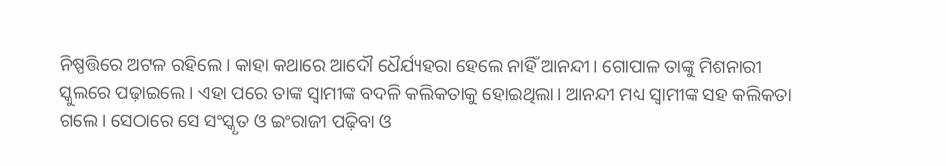ନିଷ୍ପତ୍ତିରେ ଅଟଳ ରହିଲେ। କାହା କଥାରେ ଆଦୌ ଧୈର୍ଯ୍ୟହରା ହେଲେ ନାହିଁ ଆନନ୍ଦୀ। ଗୋପାଳ ତାଙ୍କୁ ମିଶନାରୀ ସ୍କୁଲରେ ପଢ଼ାଇଲେ। ଏହା ପରେ ତାଙ୍କ ସ୍ବାମୀଙ୍କ ବଦଳି କଲିକତାକୁ ହୋଇଥିଲା। ଆନନ୍ଦୀ ମଧ୍ୟ ସ୍ବାମୀଙ୍କ ସହ କଲିକତା ଗଲେ। ସେଠାରେ ସେ ସଂସ୍କୃତ ଓ ଇଂରାଜୀ ପଢ଼ିବା ଓ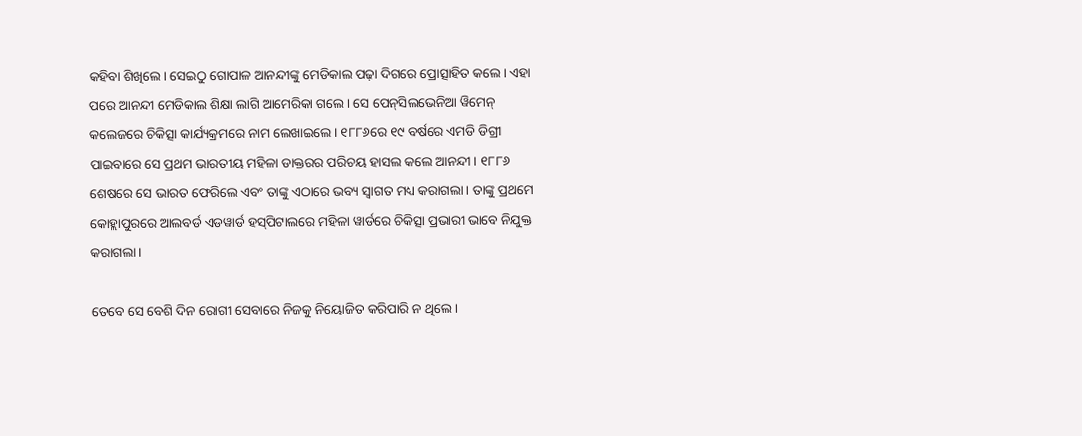କହିବା ଶିଖିଲେ। ସେଇଠୁ ଗୋପାଳ ଆନନ୍ଦୀଙ୍କୁ ମେଡିକାଲ ପଢ଼ା ଦିଗରେ ପ୍ରୋତ୍ସାହିତ କଲେ। ଏହା ପରେ ଆନନ୍ଦୀ ମେଡିକାଲ ଶିକ୍ଷା ଲାଗି ଆମେରିକା ଗଲେ। ସେ ପେନ୍‌ସିଲଭେନିଆ ୱିମେନ୍ କଲେଜରେ ଚିକିତ୍ସା କାର୍ଯ୍ୟକ୍ରମରେ ନାମ ଲେଖାଇଲେ। ୧୮୮୬ରେ ୧୯ ବର୍ଷରେ ଏମଡି ଡିଗ୍ରୀ ପାଇବାରେ ସେ ପ୍ରଥମ ଭାରତୀୟ ମହିଳା ଡାକ୍ତରର ପରିଚୟ ହାସଲ କଲେ ଆନନ୍ଦୀ। ୧୮୮୬ ଶେଷରେ ସେ ଭାରତ ଫେରିଲେ ଏବଂ ତାଙ୍କୁ ଏଠାରେ ଭବ୍ୟ ସ୍ବାଗତ ମଧ୍ୟ କରାଗଲା। ତାଙ୍କୁ ପ୍ରଥମେ କୋହ୍ଲାପୁରରେ ଆଲବର୍ଡ ଏଡୱାର୍ଡ ହସ୍‌ପିଟାଲରେ ମହିଳା ୱାର୍ଡରେ ଚିକିତ୍ସା ପ୍ରଭାରୀ ଭାବେ ନିଯୁକ୍ତ କରାଗଲା।

ତେବେ ସେ ବେଶି ଦିନ ରୋଗୀ ସେବାରେ ନିଜକୁ ନିୟୋଜିତ କରିପାରି ନ ଥିଲେ।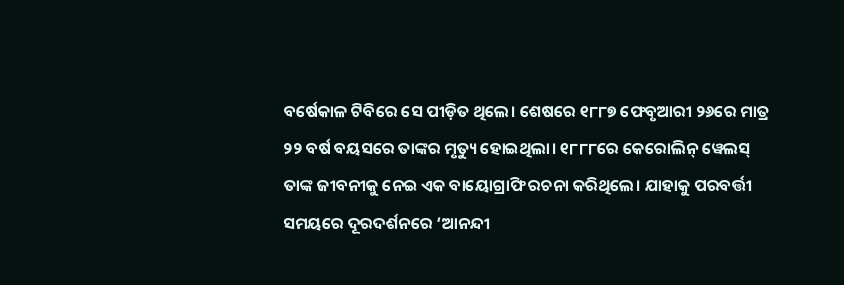ବର୍ଷେକାଳ ଟିବିରେ ସେ ପୀଡ଼ିତ ଥିଲେ। ଶେଷରେ ୧୮୮୭ ଫେବୃଆରୀ ୨୬ରେ ମାତ୍ର ୨୨ ବର୍ଷ ବୟସରେ ତାଙ୍କର ମୃତ୍ୟୁ ହୋଇଥିଲା। ୧୮୮୮ରେ କେରୋଲିନ୍ ୱେଲସ୍‌ ତାଙ୍କ ଜୀବନୀକୁ ନେଇ ଏକ ବାୟୋଗ୍ରାଫି ରଚନା କରିଥିଲେ। ଯାହାକୁ ପରବର୍ତ୍ତୀ ସମୟରେ ଦୂରଦର୍ଶନରେ ‘ଆନନ୍ଦୀ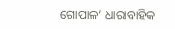ଗୋପାଳ’ ଧାରାବାହିକ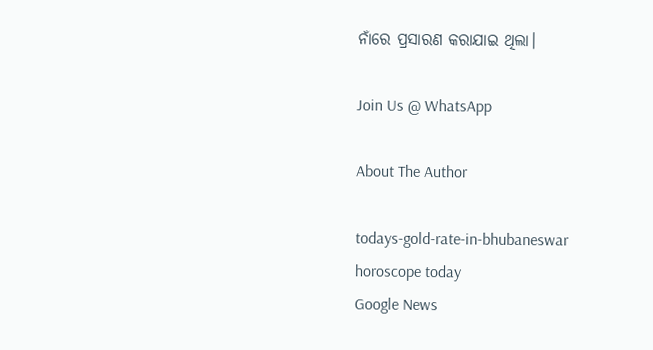ନାଁରେ ପ୍ରସାରଣ କରାଯାଇ ଥିଲା।

Join Us @ WhatsApp

About The Author

todays-gold-rate-in-bhubaneswar
horoscope today
Google News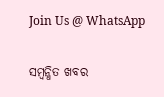Join Us @ WhatsApp

ସମ୍ବନ୍ଧିତ ଖବର